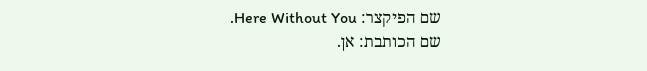שם הפיקצר: Here Without You.
שם הכותבת: אן.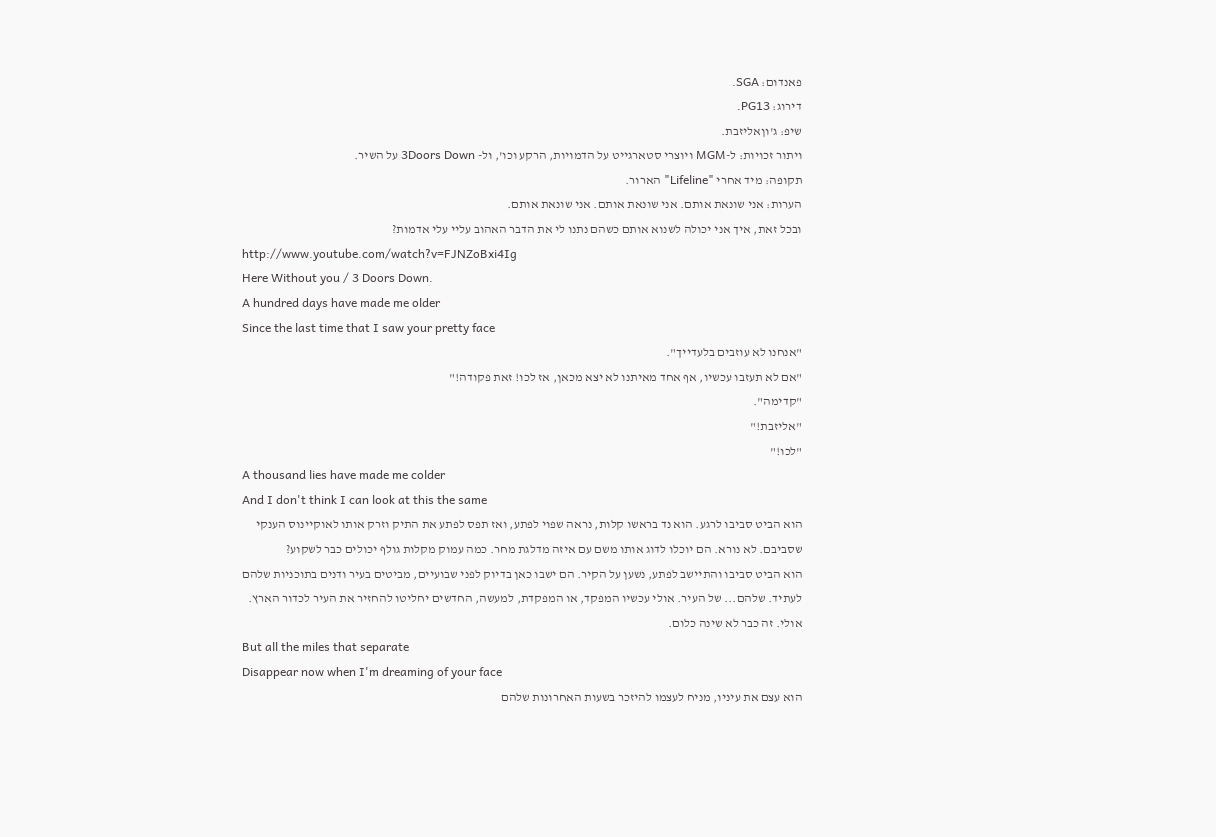פאנדום: SGA.
דירוג: PG13.
שיפ: ג'וןאליזבת.
ויתור זכויות: ל-MGM ויוצרי סטארגייט על הדמויות, הרקע וכו', ול- 3Doors Down על השיר.
תקופה: מיד אחרי "Lifeline" הארור.
הערות: אני שונאת אותם. אני שונאת אותם. אני שונאת אותם.
ובכל זאת, איך אני יכולה לשנוא אותם כשהם נתנו לי את הדבר האהוב עליי עלי אדמות?
http://www.youtube.com/watch?v=FJNZoBxi4Ig
Here Without you / 3 Doors Down.
A hundred days have made me older
Since the last time that I saw your pretty face
"אנחנו לא עוזבים בלעדייך".
"אם לא תעזבו עכשיו, אף אחד מאיתנו לא יצא מכאן, אז לכו! זאת פקודה!"
"קדימה".
"אליזבת!"
"לכו!"
A thousand lies have made me colder
And I don't think I can look at this the same
הוא הביט סביבו לרגע. הוא נד בראשו קלות, נראה שפוי לפתע, ואז תפס לפתע את התיק וזרק אותו לאוקיינוס הענקי שסביבם. לא נורא. הם יוכלו לדוג אותו משם עם איזה מדלגת מחר. כמה עמוק מקלות גולף יכולים כבר לשקוע?
הוא הביט סביבו והתיישב לפתע, נשען על הקיר. הם ישבו כאן בדיוק לפני שבועיים, מביטים בעיר ודנים בתוכניות שלהם לעתיד. שלהם... של העיר. אולי עכשיו המפקד, או המפקדת, למעשה, החדשים יחליטו להחזיר את העיר לכדור הארץ. אולי. זה כבר לא שינה כלום.
But all the miles that separate
Disappear now when I'm dreaming of your face
הוא עצם את עיניו, מניח לעצמו להיזכר בשעות האחרונות שלהם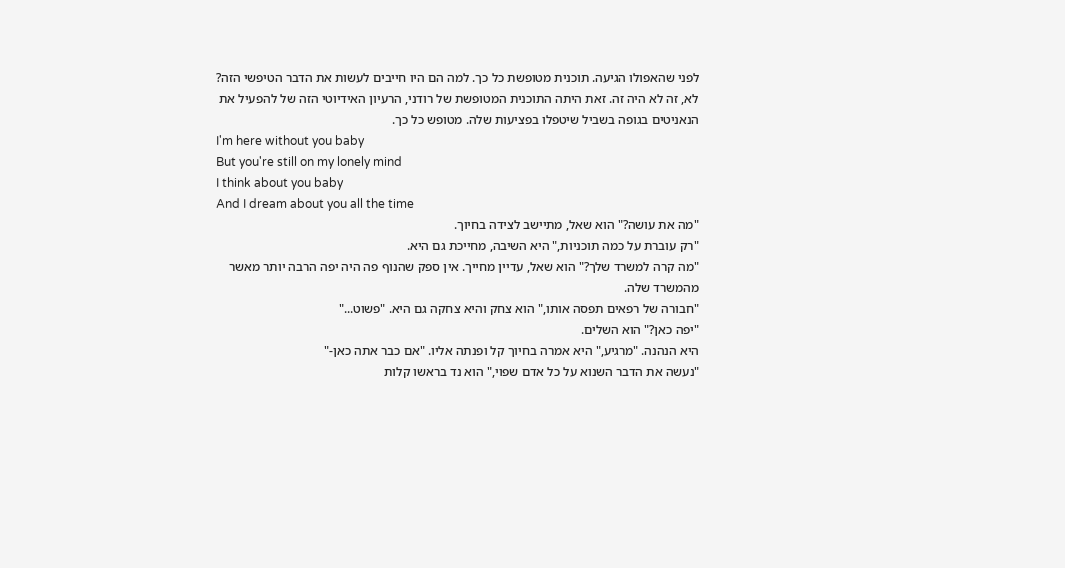לפני שהאפולו הגיעה. תוכנית מטופשת כל כך. למה הם היו חייבים לעשות את הדבר הטיפשי הזה?
לא, זה לא היה זה. זאת היתה התוכנית המטופשת של רודני, הרעיון האידיוטי הזה של להפעיל את הנאניטים בגופה בשביל שיטפלו בפציעות שלה. מטופש כל כך.
I'm here without you baby
But you're still on my lonely mind
I think about you baby
And I dream about you all the time
"מה את עושה?" הוא שאל, מתיישב לצידה בחיוך.
"רק עוברת על כמה תוכניות," היא השיבה, מחייכת גם היא.
"מה קרה למשרד שלך?" הוא שאל, עדיין מחייך. אין ספק שהנוף פה היה יפה הרבה יותר מאשר מהמשרד שלה.
"חבורה של רפאים תפסה אותו," הוא צחק והיא צחקה גם היא. "פשוט..."
"יפה כאן?" הוא השלים.
היא הנהנה. "מרגיע," היא אמרה בחיוך קל ופנתה אליו. "אם כבר אתה כאן-"
"נעשה את הדבר השנוא על כל אדם שפוי," הוא נד בראשו קלות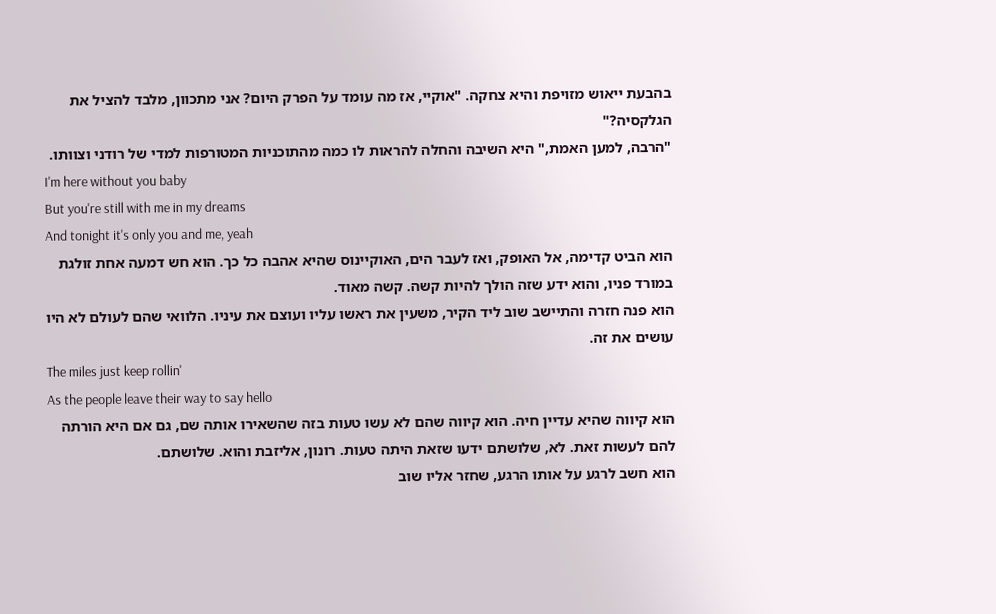בהבעת ייאוש מזויפת והיא צחקה. "אוקיי, אז מה עומד על הפרק היום? אני מתכוון, מלבד להציל את הגלקסיה?"
"הרבה, למען האמת," היא השיבה והחלה להראות לו כמה מהתוכניות המטורפות למדי של רודני וצוותו.
I'm here without you baby
But you're still with me in my dreams
And tonight it's only you and me, yeah
הוא הביט קדימה, אל האופק, ואז לעבר הים, האוקיינוס שהיא אהבה כל כך. הוא חש דמעה אחת זולגת במורד פניו, והוא ידע שזה הולך להיות קשה. קשה מאוד.
הוא פנה חזרה והתיישב שוב ליד הקיר, משעין את ראשו עליו ועוצם את עיניו. הלוואי שהם לעולם לא היו עושים את זה.
The miles just keep rollin'
As the people leave their way to say hello
הוא קיווה שהיא עדיין חיה. הוא קיווה שהם לא עשו טעות בזה שהשאירו אותה שם, גם אם היא הורתה להם לעשות זאת. לא, שלושתם ידעו שזאת היתה טעות. רונון, אליזבת והוא. שלושתם.
הוא חשב לרגע על אותו הרגע, שחזר אליו שוב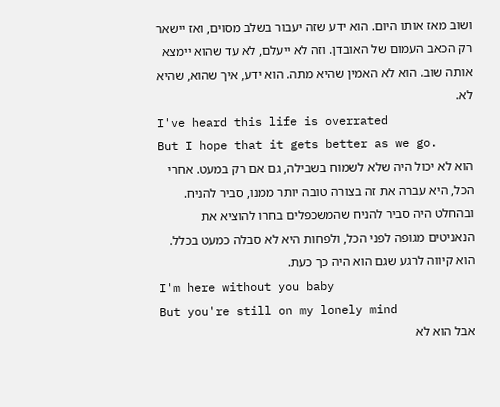ושוב מאז אותו היום. הוא ידע שזה יעבור בשלב מסוים, ואז יישאר רק הכאב העמום של האובדן. וזה לא ייעלם, לא עד שהוא יימצא אותה שוב. הוא לא האמין שהיא מתה. הוא ידע, איך שהוא, שהיא לא.
I've heard this life is overrated
But I hope that it gets better as we go.
הוא לא יכול היה שלא לשמוח בשבילה, גם אם רק במעט. אחרי הכל, היא עברה את זה בצורה טובה יותר ממנו, סביר להניח. ובהחלט היה סביר להניח שהמשכפלים בחרו להוציא את הנאניטים מגופה לפני הכל, ולפחות היא לא סבלה כמעט בכלל.
הוא קיווה לרגע שגם הוא היה כך כעת.
I'm here without you baby
But you're still on my lonely mind
אבל הוא לא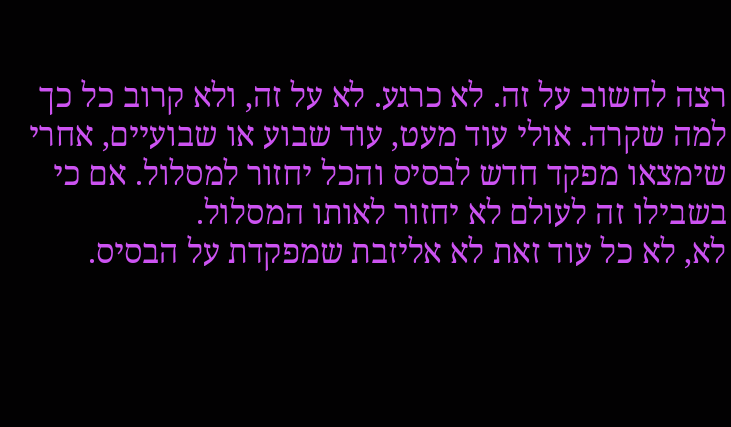רצה לחשוב על זה. לא כרגע. לא על זה, ולא קרוב כל כך למה שקרה. אולי עוד מעט, עוד שבוע או שבועיים, אחרי שימצאו מפקד חדש לבסיס והכל יחזור למסלול. אם כי בשבילו זה לעולם לא יחזור לאותו המסלול.
לא, לא כל עוד זאת לא אליזבת שמפקדת על הבסיס.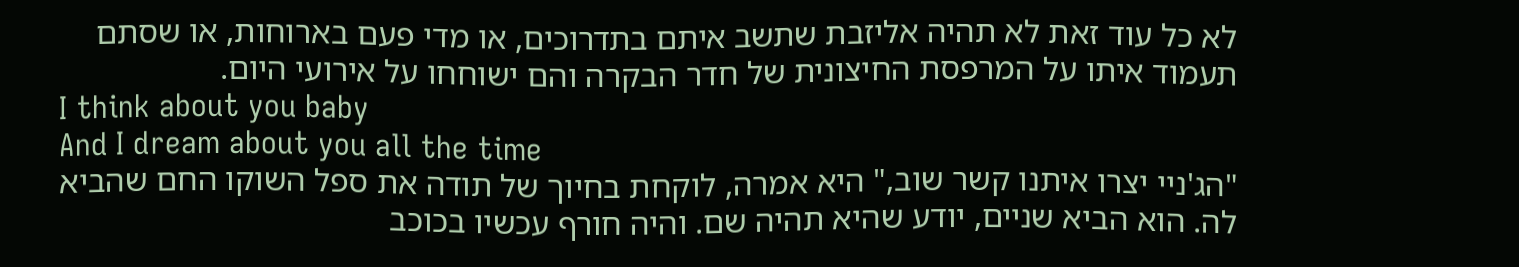לא כל עוד זאת לא תהיה אליזבת שתשב איתם בתדרוכים, או מדי פעם בארוחות, או שסתם תעמוד איתו על המרפסת החיצונית של חדר הבקרה והם ישוחחו על אירועי היום.
I think about you baby
And I dream about you all the time
"הג'ניי יצרו איתנו קשר שוב," היא אמרה, לוקחת בחיוך של תודה את ספל השוקו החם שהביא לה. הוא הביא שניים, יודע שהיא תהיה שם. והיה חורף עכשיו בכוכב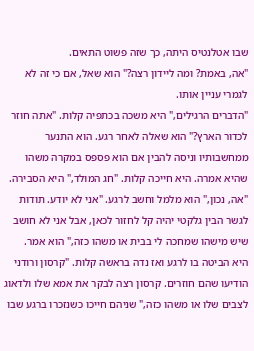שבו אטלנטיס היתה, כך שזה פשוט התאים.
"אה, באמת? ומה ליידון רצה?" הוא שאל, אם כי זה לא לגמרי עניין אותו.
"הדברים הרגילים," היא משכה בכתפיה קלות. "אתה חוזר לכדור הארץ?" הוא שאלה לאחר רגע. הוא התנער ממחשבותיו וניסה להבין אם הוא פספס במקרה משהו שהיא אמרה. היא חייכה קלות. "חג המולד," היא הסבירה.
"אה, נכון," הוא מלמל וחשב לרגע. "אני לא יודע. תודות לגשר הבין גלקטי יהיה קל לחזור לכאן, אבל אני לא חושב שיש מישהו שמחכה לי בבית או משהו כזה," הוא אמר.
היא הביטה בו לרגע ואז נדה בראשה קלות. "קרסון ורודני הודיעו שהם חוזרים. קרסון רצה לבקר את אמא שלו ולדאוג לצבים שלו או משהו כזה," שניהם חייכו כשנזכרו ברגע שבו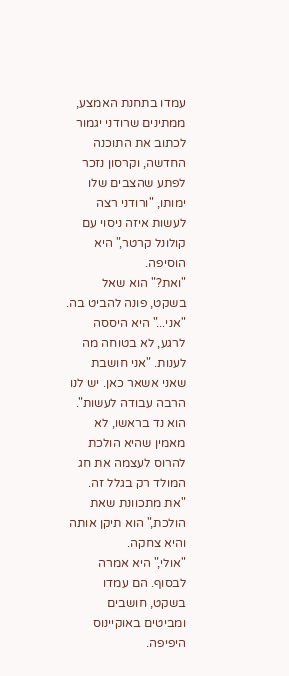עמדו בתחנת האמצע, ממתינים שרודני יגמור לכתוב את התוכנה החדשה, וקרסון נזכר לפתע שהצבים שלו ימותו, "ורודני רצה לעשות איזה ניסוי עם קולונל קרטר," היא הוסיפה.
"ואת?" הוא שאל בשקט, פונה להביט בה.
"אני..." היא היססה לרגע, לא בטוחה מה לענות. "אני חושבת שאני אשאר כאן. יש לנו הרבה עבודה לעשות".
הוא נד בראשו, לא מאמין שהיא הולכת להרוס לעצמה את חג המולד רק בגלל זה. "את מתכוונת שאת הולכת," הוא תיקן אותה והיא צחקה.
"אולי," היא אמרה לבסוף. הם עמדו בשקט, חושבים ומביטים באוקיינוס היפיפה.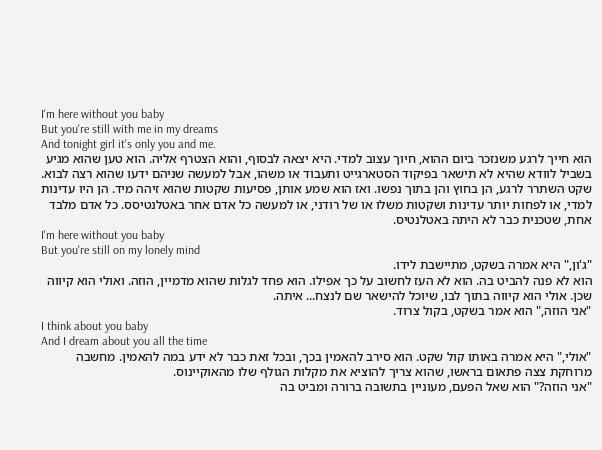I'm here without you baby
But you're still with me in my dreams
And tonight girl it's only you and me.
הוא חייך לרגע משנזכר ביום ההוא, חיוך עצוב למדי. היא יצאה לבסוף, והוא הצטרף אליה. הוא טען שהוא מגיע בשביל לוודא שהיא לא תישאר בפיקוד הסטארגייט ותעבוד או משהו, אבל למעשה שניהם ידעו שהוא רצה לבוא.
שקט השתרר לרגע, הן בחוץ והן בתוך נפשו. ואז הוא שמע אותן, פסיעות שקטות שהוא זיהה מיד. הן היו עדינות למדי, או לפחות יותר עדינות ושקטות משלו או של רודני, או למעשה כל אדם אחר באטלנטיסס. כל אדם מלבד אחת, שטכנית כבר לא היתה באטלנטיס.
I'm here without you baby
But you're still on my lonely mind
"ג'ון," היא אמרה בשקט, מתיישבת לידו.
הוא לא פנה להביט בה. הוא לא העז לחשוב על כך אפילו. הוא פחד לגלות שהוא מדמיין, הוזה. ואולי הוא קיווה שכן. אולי הוא קיווה בתוך לבו, שיוכל להישאר שם לנצח... איתה.
"אני הוזה," הוא אמר בשקט, בקול צרוד.
I think about you baby
And I dream about you all the time
"אולי," היא אמרה באותו קול שקט. הוא סירב להאמין בכך, ובכל זאת כבר לא ידע במה להאמין. מחשבה מרוחקת צצה פתאום בראשו, שהוא צריך להוציא את מקלות הגולף שלו מהאוקיינוס.
"אני הוזה?" הוא שאל הפעם, מעוניין בתשובה ברורה ומביט בה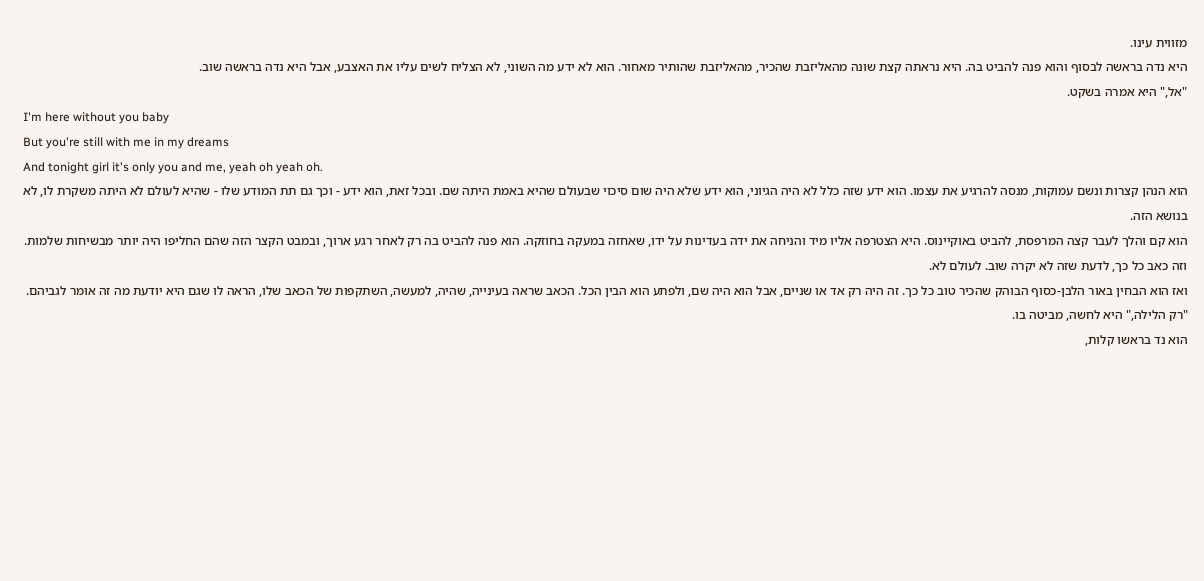מזווית עינו.
היא נדה בראשה לבסוף והוא פנה להביט בה. היא נראתה קצת שונה מהאליזבת שהכיר, מהאליזבת שהותיר מאחור. הוא לא ידע מה השוני, לא הצליח לשים עליו את האצבע, אבל היא נדה בראשה שוב.
"אל," היא אמרה בשקט.
I'm here without you baby
But you're still with me in my dreams
And tonight girl it's only you and me, yeah oh yeah oh.
הוא הנהן קצרות ונשם עמוקות, מנסה להרגיע את עצמו. הוא ידע שזה כלל לא היה הגיוני, הוא ידע שלא היה שום סיכוי שבעולם שהיא באמת היתה שם. ובכל זאת, הוא ידע - וכך גם תת המודע שלו - שהיא לעולם לא היתה משקרת לו, לא בנושא הזה.
הוא קם והלך לעבר קצה המרפסת, להביט באוקיינוס. היא הצטרפה אליו מיד והניחה את ידה בעדינות על ידו, שאחזה במעקה בחוזקה. הוא פנה להביט בה רק לאחר רגע ארוך, ובמבט הקצר הזה שהם החליפו היה יותר מבשיחות שלמות. וזה כאב כל כך, לדעת שזה לא יקרה שוב. לעולם לא.
ואז הוא הבחין באור הלבן-כסוף הבוהק שהכיר טוב כל כך. זה היה רק אד או שניים, אבל הוא היה שם, ולפתע הוא הבין הכל. הכאב שראה בעינייה, שהיה, למעשה, השתקפות של הכאב שלו, הראה לו שגם היא יודעת מה זה אומר לגביהם.
"רק הלילה," היא לחשה, מביטה בו.
הוא נד בראשו קלות,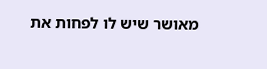מאושר שיש לו לפחות את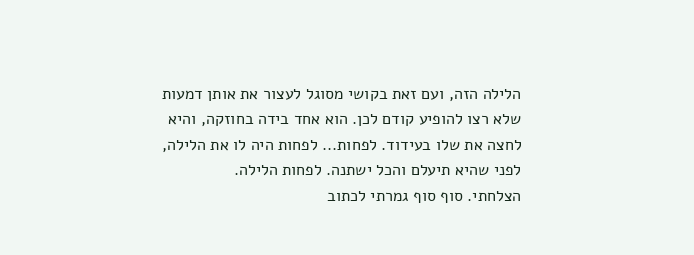הלילה הזה, ועם זאת בקושי מסוגל לעצור את אותן דמעות שלא רצו להופיע קודם לכן. הוא אחד בידה בחוזקה, והיא לחצה את שלו בעידוד. לפחות... לפחות היה לו את הלילה, לפני שהיא תיעלם והכל ישתנה. לפחות הלילה.
הצלחתי. סוף סוף גמרתי לכתוב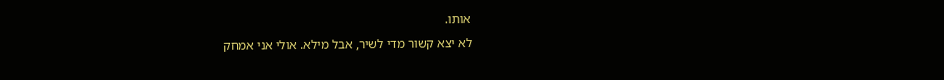אותו.
לא יצא קשור מדי לשיר, אבל מילא. אולי אני אמחק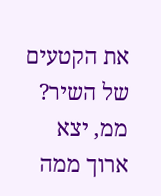את הקטעים של השיר?
ממ, יצא ארוך ממה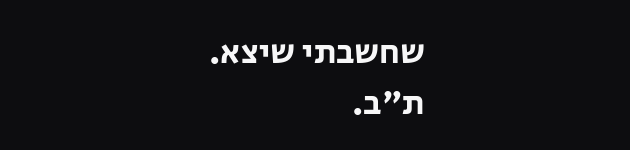שחשבתי שיצא.
ת"ב.